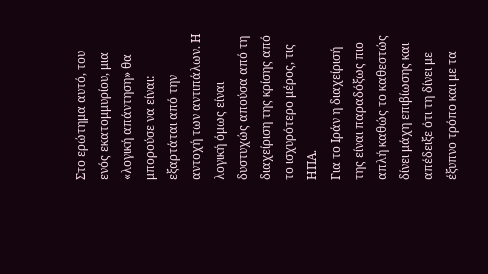Στο ερώτημα αυτό, του ενός εκατομμυρίου, μια «λογική απάντηση» θα μπορούσε να είναι: εξαρτάται από την αντοχή των αντιπάλων. Η λογική όμως είναι δυστυχώς απούσα από τη διαχείριση της κρίσης από το ισχυρότερο μέρος, τις ΗΠΑ.
Για το Ιράν η διαχείρισή της είναι παραδόξως πιο απλή καθώς το καθεστώς δίνει μάχη επιβίωσης και απέδειξε ότι τη δίνει με έξυπνο τρόπο και με τα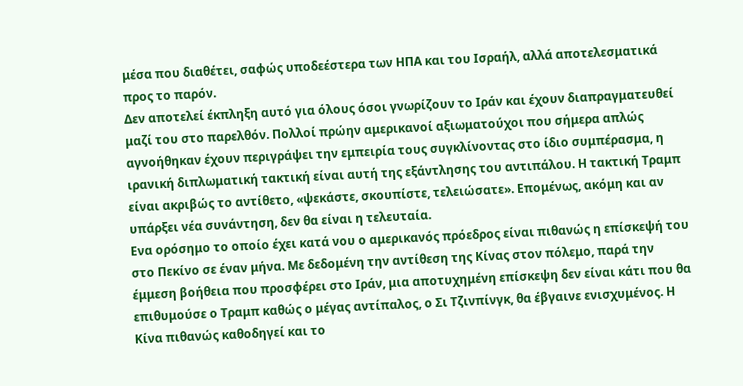μέσα που διαθέτει, σαφώς υποδεέστερα των ΗΠΑ και του Ισραήλ, αλλά αποτελεσματικά προς το παρόν.
Δεν αποτελεί έκπληξη αυτό για όλους όσοι γνωρίζουν το Ιράν και έχουν διαπραγματευθεί μαζί του στο παρελθόν. Πολλοί πρώην αμερικανοί αξιωματούχοι που σήμερα απλώς αγνοήθηκαν έχουν περιγράψει την εμπειρία τους συγκλίνοντας στο ίδιο συμπέρασμα, η ιρανική διπλωματική τακτική είναι αυτή της εξάντλησης του αντιπάλου. Η τακτική Τραμπ είναι ακριβώς το αντίθετο, «ψεκάστε, σκουπίστε, τελειώσατε». Επομένως, ακόμη και αν υπάρξει νέα συνάντηση, δεν θα είναι η τελευταία.
Ενα ορόσημο το οποίο έχει κατά νου ο αμερικανός πρόεδρος είναι πιθανώς η επίσκεψή του στο Πεκίνο σε έναν μήνα. Με δεδομένη την αντίθεση της Κίνας στον πόλεμο, παρά την έμμεση βοήθεια που προσφέρει στο Ιράν, μια αποτυχημένη επίσκεψη δεν είναι κάτι που θα επιθυμούσε ο Τραμπ καθώς ο μέγας αντίπαλος, ο Σι Τζινπίνγκ, θα έβγαινε ενισχυμένος. Η Κίνα πιθανώς καθοδηγεί και το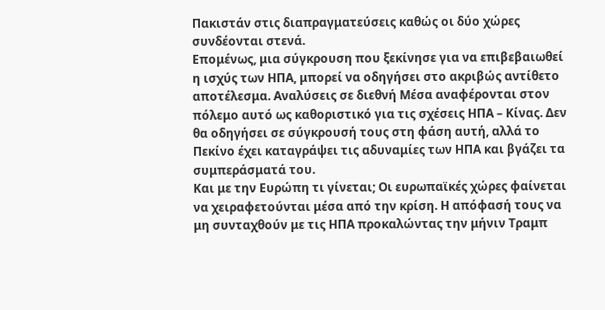Πακιστάν στις διαπραγματεύσεις καθώς οι δύο χώρες συνδέονται στενά.
Επομένως, μια σύγκρουση που ξεκίνησε για να επιβεβαιωθεί η ισχύς των ΗΠΑ, μπορεί να οδηγήσει στο ακριβώς αντίθετο αποτέλεσμα. Αναλύσεις σε διεθνή Μέσα αναφέρονται στον πόλεμο αυτό ως καθοριστικό για τις σχέσεις ΗΠΑ – Κίνας. Δεν θα οδηγήσει σε σύγκρουσή τους στη φάση αυτή, αλλά το Πεκίνο έχει καταγράψει τις αδυναμίες των ΗΠΑ και βγάζει τα συμπεράσματά του.
Και με την Ευρώπη τι γίνεται; Οι ευρωπαϊκές χώρες φαίνεται να χειραφετούνται μέσα από την κρίση. Η απόφασή τους να μη συνταχθούν με τις ΗΠΑ προκαλώντας την μήνιν Τραμπ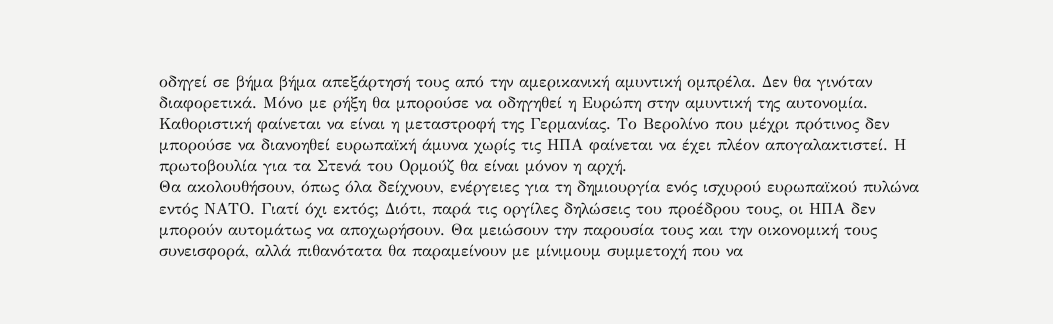οδηγεί σε βήμα βήμα απεξάρτησή τους από την αμερικανική αμυντική ομπρέλα. Δεν θα γινόταν διαφορετικά. Μόνο με ρήξη θα μπορούσε να οδηγηθεί η Ευρώπη στην αμυντική της αυτονομία. Καθοριστική φαίνεται να είναι η μεταστροφή της Γερμανίας. Το Βερολίνο που μέχρι πρότινος δεν μπορούσε να διανοηθεί ευρωπαϊκή άμυνα χωρίς τις ΗΠΑ φαίνεται να έχει πλέον απογαλακτιστεί. Η πρωτοβουλία για τα Στενά του Ορμούζ θα είναι μόνον η αρχή.
Θα ακολουθήσουν, όπως όλα δείχνουν, ενέργειες για τη δημιουργία ενός ισχυρού ευρωπαϊκού πυλώνα εντός ΝΑΤΟ. Γιατί όχι εκτός; Διότι, παρά τις οργίλες δηλώσεις του προέδρου τους, οι ΗΠΑ δεν μπορούν αυτομάτως να αποχωρήσουν. Θα μειώσουν την παρουσία τους και την οικονομική τους συνεισφορά, αλλά πιθανότατα θα παραμείνουν με μίνιμουμ συμμετοχή που να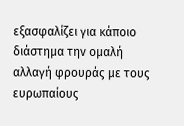εξασφαλίζει για κάποιο διάστημα την ομαλή αλλαγή φρουράς με τους ευρωπαίους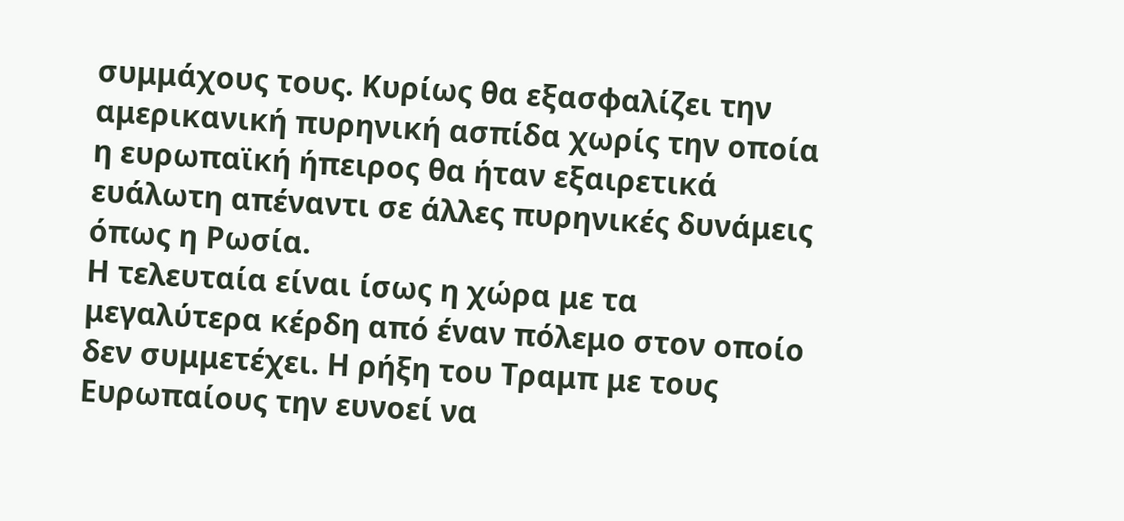συμμάχους τους. Κυρίως θα εξασφαλίζει την αμερικανική πυρηνική ασπίδα χωρίς την οποία η ευρωπαϊκή ήπειρος θα ήταν εξαιρετικά ευάλωτη απέναντι σε άλλες πυρηνικές δυνάμεις όπως η Ρωσία.
Η τελευταία είναι ίσως η χώρα με τα μεγαλύτερα κέρδη από έναν πόλεμο στον οποίο δεν συμμετέχει. Η ρήξη του Τραμπ με τους Ευρωπαίους την ευνοεί να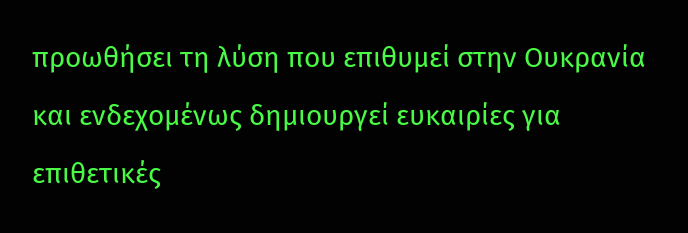προωθήσει τη λύση που επιθυμεί στην Ουκρανία και ενδεχομένως δημιουργεί ευκαιρίες για επιθετικές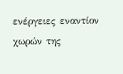ενέργειες εναντίον χωρών της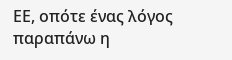ΕΕ, οπότε ένας λόγος παραπάνω η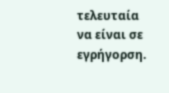τελευταία να είναι σε εγρήγορση.